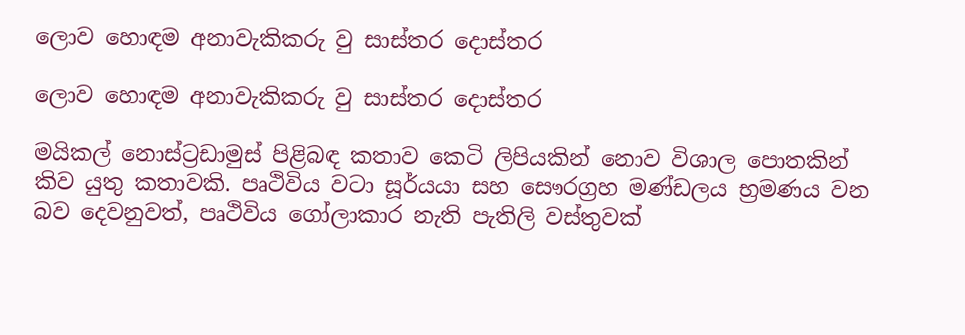ලොව හොඳම අනාවැකිකරු වු සාස්‌තර දොස්‌තර

ලොව හොඳම අනාවැකිකරු වු සාස්‌තර දොස්‌තර

මයිකල් නොස්‌ට්‍රඩාමුස්‌ පිළිබඳ කතාව කෙටි ලිපියකින් නොව විශාල පොතකින් කිව යුතු කතාවකි. පෘථිවිය වටා සූර්යයා සහ සෞරග්‍රහ මණ්‌ඩලය භ්‍රමණය වන බව දෙවනුවත්, පෘථිවිය ගෝලාකාර නැති පැතිලි වස්‌තුවක්‌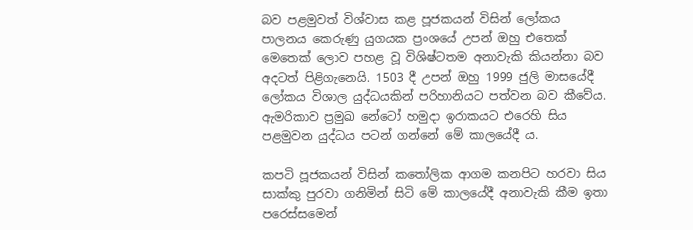බව පළමුවත් විශ්වාස කළ පූජකයන් විසින් ලෝකය පාලනය කෙරුණු යුගයක ප්‍රංශයේ උපන් ඔහු එතෙක්‌ මෙතෙක්‌ ලොව පහළ වූ විශිෂ්ටතම අනාවැකි කියන්නා බව අදටත් පිළිගැනෙයි. 1503 දී උපන් ඔහු 1999 ජුලි මාසයේදී ලෝකය විශාල යුද්ධයකින් පරිහානියට පත්වන බව කීවේය. ඇමරිකාව ප්‍රමුඛ නේටෝ හමුදා ඉරාකයට එරෙහි සිය පළමුවන යුද්ධය පටන් ගන්නේ මේ කාලයේදී ය.

කපටි පූජකයන් විසින් කතෝලික ආගම කනපිට හරවා සිය සාක්‌කු පුරවා ගනිමින් සිටි මේ කාලයේදී අනාවැකි කීම ඉතා පරෙස්‌සමෙන්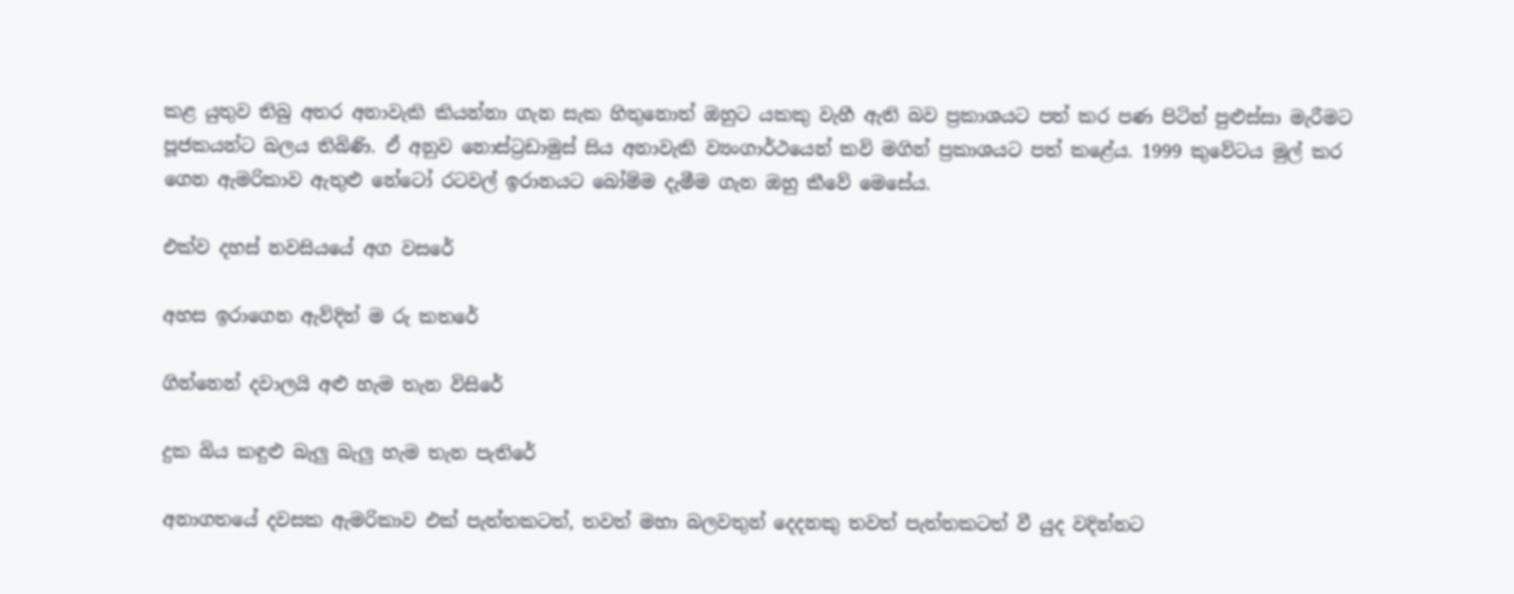කළ යුතුව තිබු අතර අනාවැකි කියන්නා ගැන සැක හිතුනොත් ඔහුට යකකු වැහී ඇති බව ප්‍රකාශයට පත් කර පණ පිටින් පුළුස්‌සා මැරීමට පූජකයන්ට බලය තිබිණි. ඒ අනුව නොස්‌ට්‍රඩාමුස්‌ සිය අනාවැකි ව්‍යංගාර්ථයෙන් කවි මගින් ප්‍රකාශයට පත් කළේය. 1999 කුවේටය මුල් කර ගෙන ඇමරිකාව ඇතුළු නේටෝ රටවල් ඉරානයට බෝම්ම දැමීම ගැන ඔහු කීවේ මෙසේය.

එක්‌ව දහස්‌ නවසියයේ අග වසරේ

අහස ඉරාගෙන ඇව්දින් ම රු කතරේ

ගින්නෙන් දවාලයි අළු හැම තැන විසිරේ

දුක බිය කඳුළු බැලු බැලු හැම තැන පැතිරේ

අනාගතයේ දවසක ඇමරිකාව එක්‌ පැත්තකටත්, තවත් මහා බලවතුන් දෙදනකු තවත් පැත්තකටත් වී යුද වදින්නට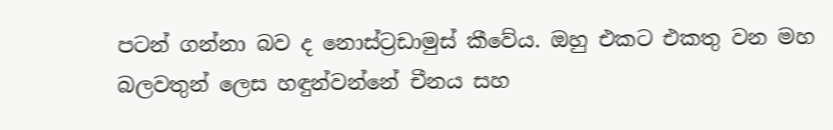පටන් ගන්නා බව ද නොස්‌ට්‍රඩාමුස්‌ කීවේය. ඔහු එකට එකතු වන මහ බලවතුන් ලෙස හඳුන්වන්නේ චීනය සහ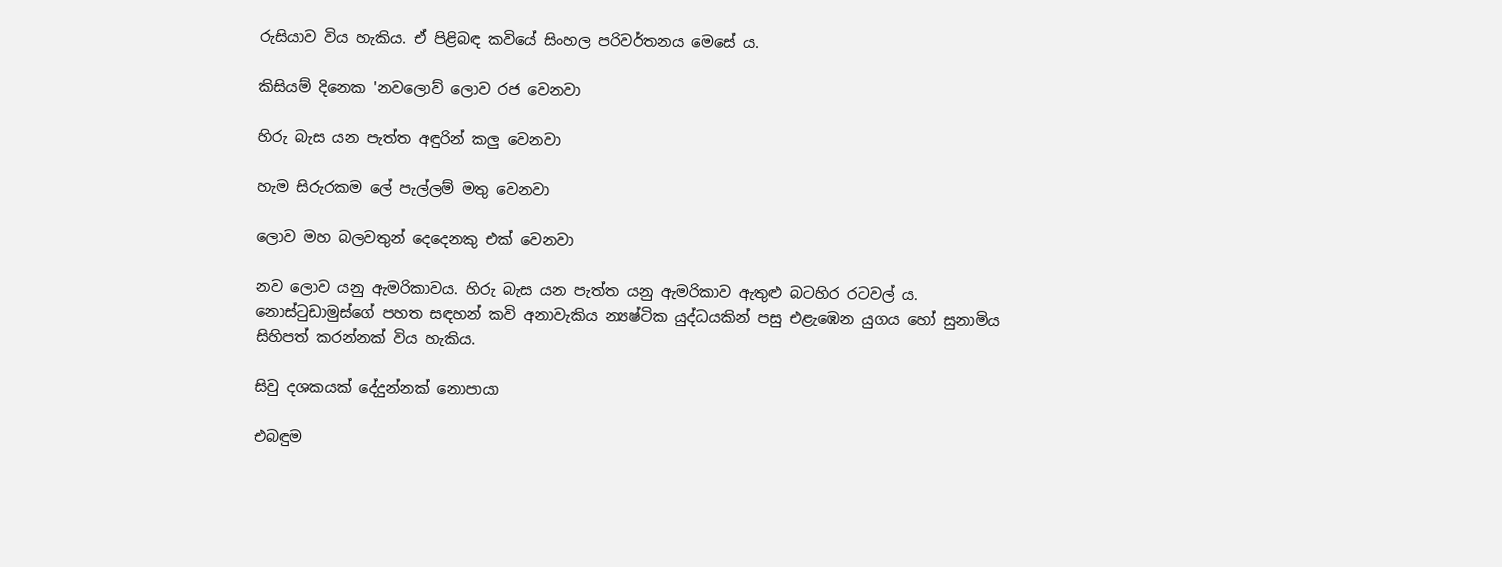රුසියාව විය හැකිය. ඒ පිළිබඳ කවියේ සිංහල පරිවර්තනය මෙසේ ය.

කිසියම් දිනෙක 'නවලොව් ලොව රජ වෙනවා

හිරු බැස යන පැත්ත අඳුරින් කලු වෙනවා

හැම සිරුරකම ලේ පැල්ලම් මතු වෙනවා

ලොව මහ බලවතුන් දෙදෙනකු එක්‌ වෙනවා

නව ලොව යනු ඇමරිකාවය. හිරු බැස යන පැත්ත යනු ඇමරිකාව ඇතුළු බටහිර රටවල් ය. නොස්‌ටුඩාමුස්‌ගේ පහත සඳහන් කවි අනාවැකිය න්‍යෂ්ටික යුද්ධයකින් පසු එළැඹෙන යුගය හෝ සුනාමිය සිහිපත් කරන්නක්‌ විය හැකිය.

සිවු දශකයක්‌ දේදුන්නක්‌ නොපායා

එබඳුම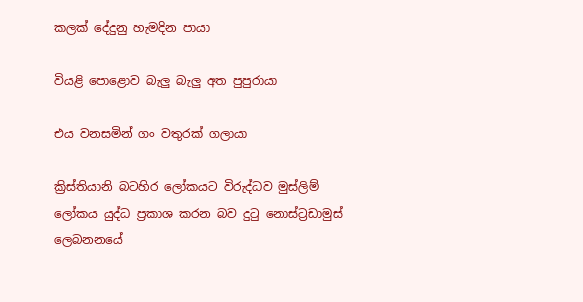කලක්‌ දේදුනු හැමදින පායා

වියළි පොළොව බැලු බැලු අත පුපුරායා

එය වනසමින් ගං වතුරක්‌ ගලායා

ක්‍රිස්‌තියානි බටහිර ලෝකයට විරුද්ධව මුස්‌ලිම් ලෝකය යුද්ධ ප්‍රකාශ කරන බව දුටු නොස්‌ට්‍රඩාමුස්‌ ලෙබනනයේ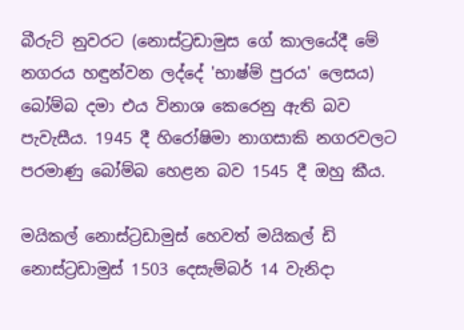බීරුට්‌ නුවරට (නොස්‌ට්‍රඩාමුස ගේ කාලයේදී මේ නගරය හඳුන්වන ලද්දේ 'භාෂ්ම් පුරය' ලෙසය) බෝම්බ දමා එය විනාශ කෙරෙනු ඇති බව පැවැසීය. 1945 දී හිරෝෂිමා නාගසාකි නගරවලට පරමාණු බෝම්බ හෙළන බව 1545 දී ඔහු කීය.

මයිකල් නොස්‌ට්‍රඩාමුස්‌ හෙවත් මයිකල් ඩි නොස්‌ට්‍රඩාමුස්‌ 1503 දෙසැම්බර් 14 වැනිදා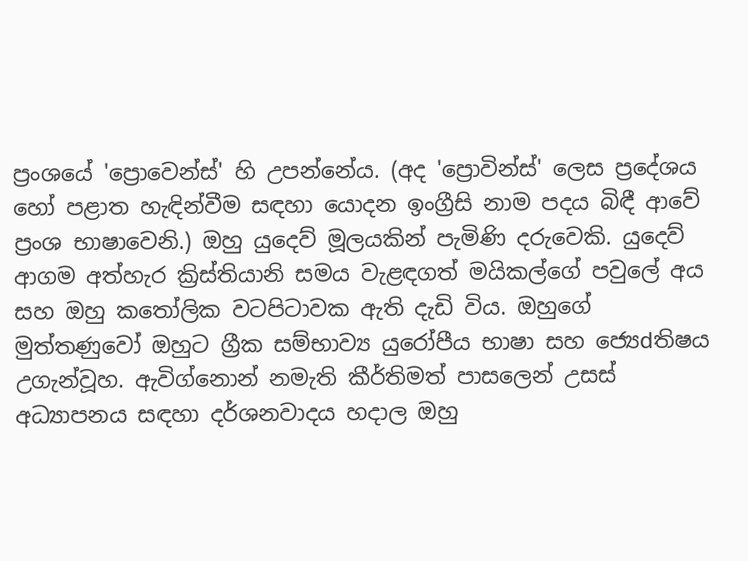ප්‍රංශයේ 'ප්‍රොවෙන්ස්‌' හි උපන්නේය. (අද 'ප්‍රොවින්ස්‌' ලෙස ප්‍රදේශය හෝ පළාත හැඳින්වීම සඳහා යොදන ඉංග්‍රීසි නාම පදය බිඳී ආවේ ප්‍රංශ භාෂාවෙනි.) ඔහු යුදෙව් මූලයකින් පැමිණි දරුවෙකි. යුදෙව් ආගම අත්හැර ක්‍රිස්‌තියානි සමය වැළඳගත් මයිකල්ගේ පවුලේ අය සහ ඔහු කතෝලික වටපිටාවක ඇති දැඩි විය. ඔහුගේ මුත්තණුවෝ ඔහුට ග්‍රීක සම්භාව්‍ය යුරෝපීය භාෂා සහ ජ්‍යෙdතිෂය උගැන්වූහ. ඇවිග්නොන් නමැති කීර්තිමත් පාසලෙන් උසස්‌ අධ්‍යාපනය සඳහා දර්ශනවාදය හදාල ඔහු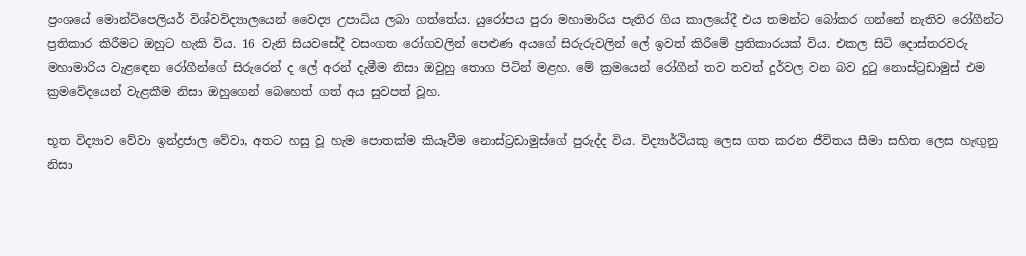ප්‍රංශයේ මොන්ට්‌පෙලියර් විශ්වවිද්‍යාලයෙන් වෛද්‍ය උපාධිය ලබා ගත්තේය. යුරෝපය පුරා මහාමාරිය පැතිර ගිය කාලයේදී එය තමන්ට බෝකර ගන්නේ නැතිව රෝගීන්ට ප්‍රතිකාර කිරීමට ඔහුට හැකි විය. 16 වැනි සියවසේදී වසංගත රෝගවලින් පෙළුණ අයගේ සිරුරුවලින් ලේ ඉවත් කිරීමේ ප්‍රතිකාරයක්‌ විය. එකල සිටි දොස්‌තරවරු මහාමාරිය වැළඳෙන රෝගීන්ගේ සිරුරෙන් ද ලේ අරන් දැමීම නිසා ඔවුහු තොග පිටින් මළහ. මේ ක්‍රමයෙන් රෝගීන් තව තවත් දුර්වල වන බව දුටු නොස්‌ට්‍රඩාමුස්‌ එම ක්‍රමවේදයෙන් වැළකීම නිසා ඔහුගෙන් බෙහෙත් ගත් අය සුවපත් වූහ.

භූත විද්‍යාව වේවා ඉන්ද්‍රජාල වේවා, අතට හසු වූ හැම පොතක්‌ම කියෑවීම නොස්‌ට්‍රඩාමුස්‌ගේ පුරුද්ද විය. විද්‍යාර්ථියකු ලෙස ගත කරන ජීවිතය සීමා සහිත ලෙස හැඟුනු නිසා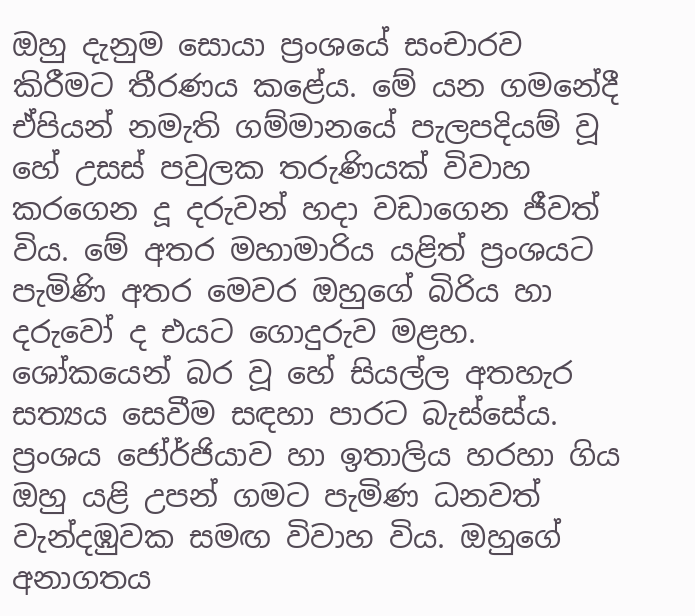ඔහු දැනුම සොයා ප්‍රංශයේ සංචාරව කිරීමට තීරණය කළේය. මේ යන ගමනේදී ඒපියන් නමැති ගම්මානයේ පැලපදියම් වූ හේ උසස්‌ පවුලක තරුණියක්‌ විවාහ කරගෙන දූ දරුවන් හදා වඩාගෙන ජීවත් විය. මේ අතර මහාමාරිය යළිත් ප්‍රංශයට පැමිණි අතර මෙවර ඔහුගේ බිරිය හා දරුවෝ ද එයට ගොදුරුව මළහ. ශෝකයෙන් බර වූ හේ සියල්ල අතහැර සත්‍යය සෙවීම සඳහා පාරට බැස්‌සේය. ප්‍රංශය ජෝර්ජියාව හා ඉතාලිය හරහා ගිය ඔහු යළි උපන් ගමට පැමිණ ධනවත් වැන්දඹුවක සමඟ විවාහ විය. ඔහුගේ අනාගතය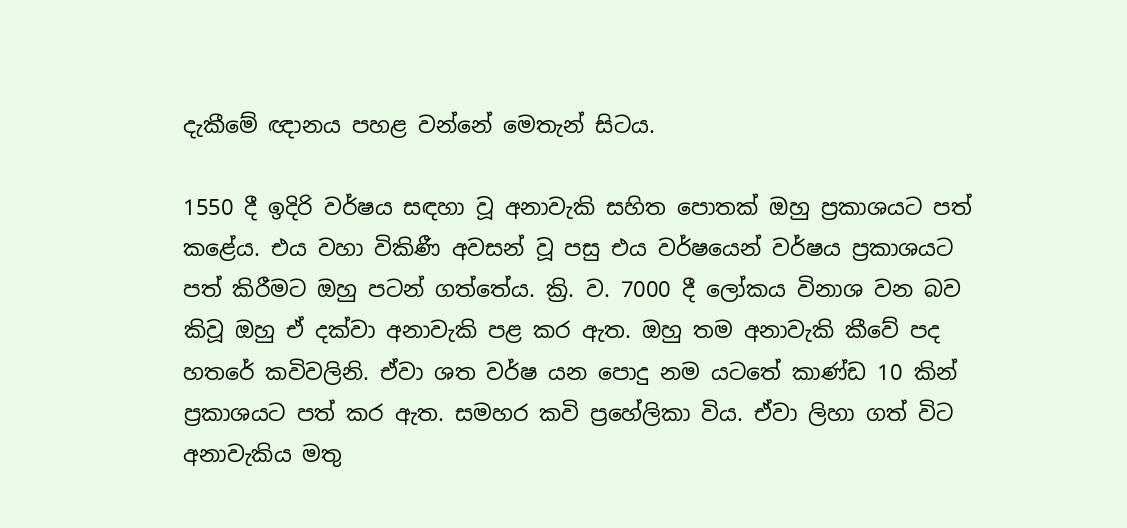දැකීමේ ඥානය පහළ වන්නේ මෙතැන් සිටය.

1550 දී ඉදිරි වර්ෂය සඳහා වූ අනාවැකි සහිත පොතක්‌ ඔහු ප්‍රකාශයට පත් කළේය. එය වහා විකිණී අවසන් වූ පසු එය වර්ෂයෙන් වර්ෂය ප්‍රකාශයට පත් කිරීමට ඔහු පටන් ගත්තේය. ක්‍රි. ව. 7000 දී ලෝකය විනාශ වන බව කිවූ ඔහු ඒ දක්‌වා අනාවැකි පළ කර ඇත. ඔහු තම අනාවැකි කීවේ පද හතරේ කවිවලිනි. ඒවා ශත වර්ෂ යන පොදු නම යටතේ කාණ්‌ඩ 10 කින් ප්‍රකාශයට පත් කර ඇත. සමහර කවි ප්‍රහේලිකා විය. ඒවා ලිහා ගත් විට අනාවැකිය මතු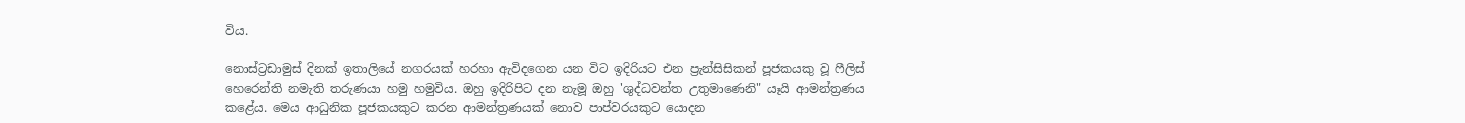විය.

නොස්‌ට්‍රඩාමුස්‌ දිනක්‌ ඉතාලියේ නගරයක්‌ හරහා ඇවිදගෙන යන විට ඉදිරියට එන ප්‍රැන්සිසිකන් පූජකයකු වූ ෆීලිස්‌ හෙරෙන්ති නමැති තරුණයා හමු හමුවිය. ඔහු ඉදිරිපිට දන නැමූ ඔහු 'ශුද්ධවන්ත උතුමාණෙනි" යෑයි ආමන්ත්‍රණය කළේය. මෙය ආධුනික පූජකයකුට කරන ආමන්ත්‍රණයක්‌ නොව පාප්වරයකුට යොදන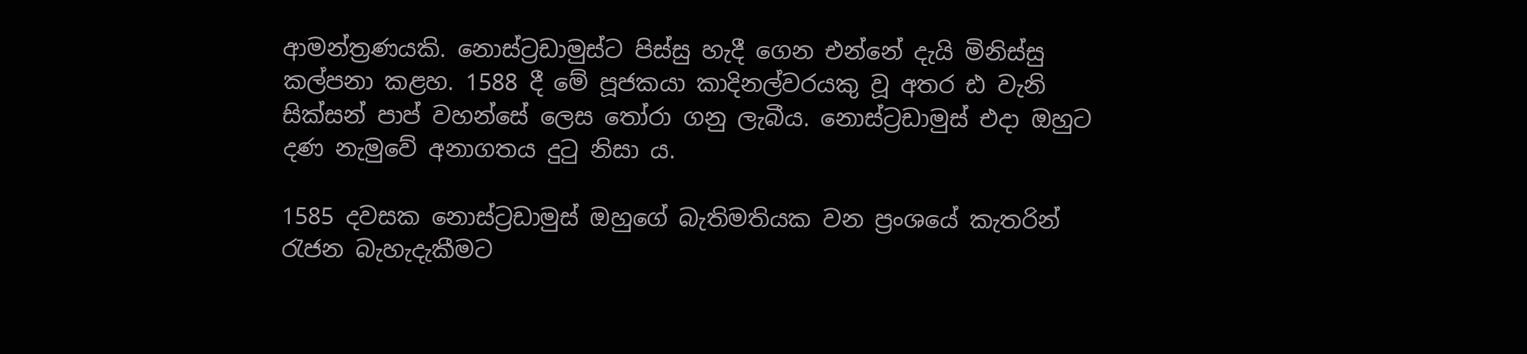ආමන්ත්‍රණයකි. නොස්‌ට්‍රඩාමුස්‌ට පිස්‌සු හැදී ගෙන එන්නේ දැයි මිනිස්‌සු කල්පනා කළහ. 1588 දී මේ පූජකයා කාදිනල්වරයකු වූ අතර ඪ වැනි සික්‌සන් පාප් වහන්සේ ලෙස තෝරා ගනු ලැබීය. නොස්‌ට්‍රඩාමුස්‌ එදා ඔහුට දණ නැමුවේ අනාගතය දුටු නිසා ය.

1585 දවසක නොස්‌ට්‍රඩාමුස්‌ ඔහුගේ බැතිමතියක වන ප්‍රංශයේ කැතරින් රැජන බැහැදැකීමට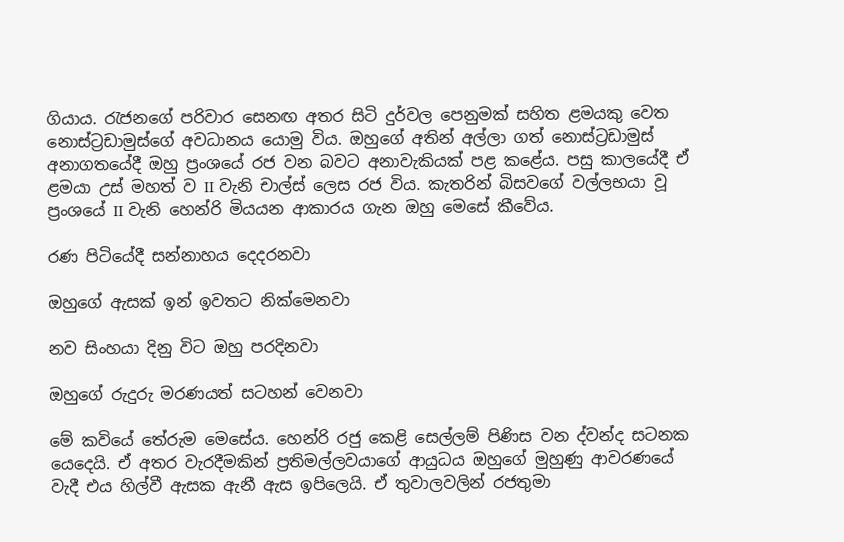ගියාය. රැජනගේ පරිවාර සෙනඟ අතර සිටි දුර්වල පෙනුමක්‌ සහිත ළමයකු වෙත නොස්‌ට්‍රඩාමුස්‌ගේ අවධානය යොමු විය. ඔහුගේ අතින් අල්ලා ගත් නොස්‌ට්‍රඩාමුස්‌ අනාගතයේදී ඔහු ප්‍රංශයේ රජ වන බවට අනාවැකියක්‌ පළ කළේය. පසු කාලයේදී ඒ ළමයා උස්‌ මහත් ව II වැනි චාල්ස්‌ ලෙස රජ විය. කැතරින් බිසවගේ වල්ලභයා වූ ප්‍රංශයේ II වැනි හෙන්රි මියයන ආකාරය ගැන ඔහු මෙසේ කීවේය.

රණ පිටියේදී සන්නාහය දෙදරනවා

ඔහුගේ ඇසක්‌ ඉන් ඉවතට නික්‌මෙනවා

නව සිංහයා දිනු විට ඔහු පරදිනවා

ඔහුගේ රුදුරු මරණයත් සටහන් වෙනවා

මේ කවියේ තේරුම මෙසේය. හෙන්රි රජු කෙළි සෙල්ලම් පිණිස වන ද්වන්ද සටනක යෙදෙයි. ඒ අතර වැරදීමකින් ප්‍රතිමල්ලවයාගේ ආයුධය ඔහුගේ මුහුණු ආවරණයේ වැදී එය හිල්වී ඇසක ඇනී ඇස ඉපිලෙයි. ඒ තුවාලවලින් රජතුමා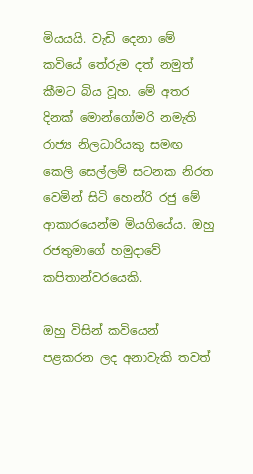මියයයි. වැඩි දෙනා මේ කවියේ තේරුම දත් නමුත් කීමට බිය වූහ. මේ අතර දිනක්‌ මොන්ගෝමරි නමැති රාජ්‍ය නිලධාරියකු සමඟ කෙලි සෙල්ලම් සටනක නිරත වෙමින් සිටි හෙන්රි රජු මේ ආකාරයෙන්ම මියගියේය. ඔහු රජතුමාගේ හමුදාවේ කපිතාන්වරයෙකි.

ඔහු විසින් කවියෙන් පළකරන ලද අනාවැකි තවත්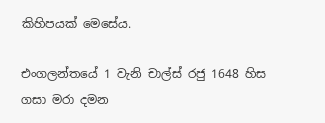කිහිපයක්‌ මෙසේය.

එංගලන්තයේ 1 වැනි චාල්ස්‌ රජු 1648 හිස ගසා මරා දමන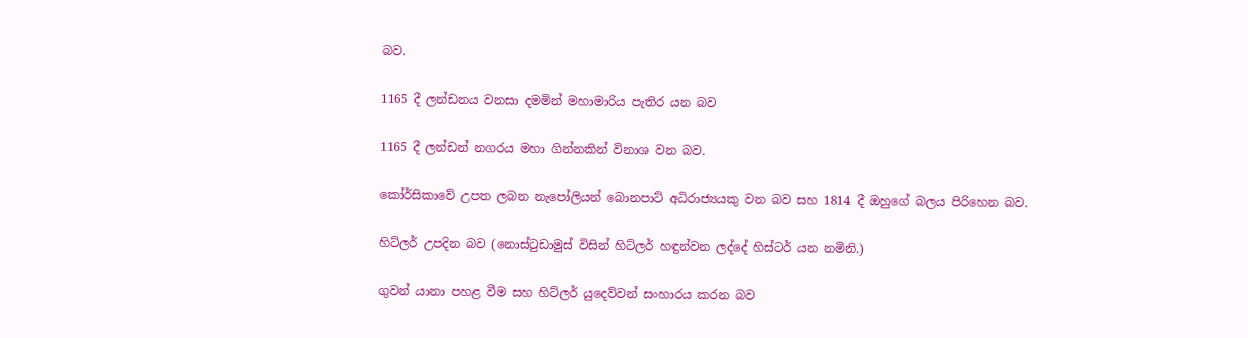බව.

1165 දී ලන්ඩනය වනසා දමමින් මහාමාරිය පැතිර යන බව

1165 දී ලන්ඩන් නගරය මහා ගින්නකින් විනාශ වන බව.

කෝර්සිකාවේ උපත ලබන නැපෝලියන් බොනපාට්‌ අධිරාජ්‍යයකු වන බව සහ 1814 දී ඔහුගේ බලය පිරිහෙන බව.

හිට්‌ලර් උපදින බව (නොස්‌ටුඩාමුස්‌ විසින් හිට්‌ලර් හඳුන්වන ලද්දේ හිස්‌ටර් යන නමිනි.)

ගුවන් යානා පහළ වීම සහ හිට්‌ලර් යුදෙව්වන් සංහාරය කරන බව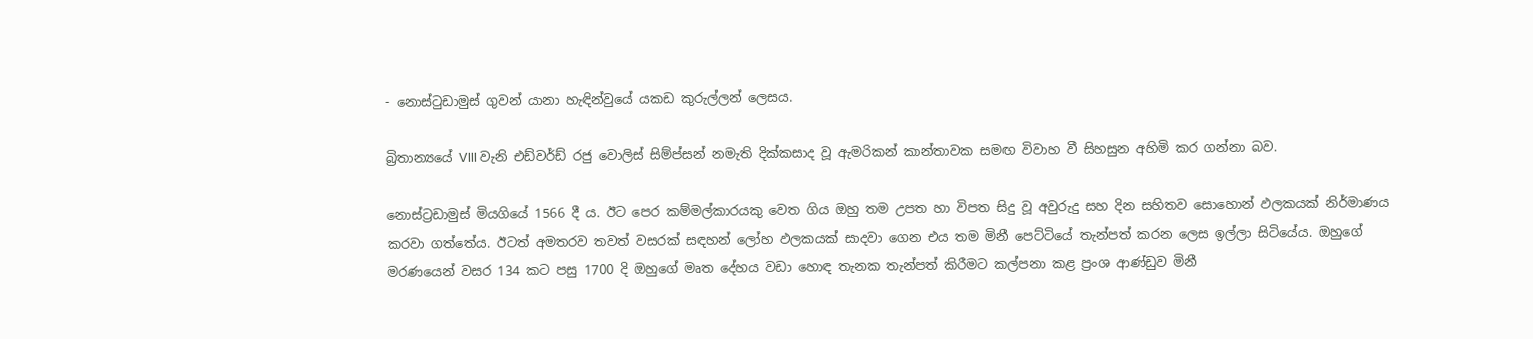- නොස්‌ටුඩාමුස්‌ ගුවන් යානා හැඳින්වුයේ යකඩ කුරුල්ලන් ලෙසය.

බ්‍රිතාන්‍යයේ VIII වැනි එඩ්වර්ඩ් රජු වොලිස්‌ සිම්ප්සන් නමැති දික්‌කසාද වූ ඇමරිකන් කාන්තාවක සමඟ විවාහ වී සිහසුන අහිමි කර ගන්නා බව.

නොස්‌ට්‍රඩාමුස්‌ මියගියේ 1566 දී ය. ඊට පෙර කම්මල්කාරයකු වෙත ගිය ඔහු තම උපත හා විපත සිදු වූ අවුරුදු සහ දින සහිතව සොහොන් ඵලකයක්‌ නිර්මාණය කරවා ගත්තේය. ඊටත් අමතරව තවත් වසරක්‌ සඳහන් ලෝහ ඵලකයක්‌ සාදවා ගෙන එය තම මිනී පෙට්‌ටියේ තැන්පත් කරන ලෙස ඉල්ලා සිටියේය. ඔහුගේ මරණයෙන් වසර 134 කට පසු 1700 දි ඔහුගේ මෘත දේහය වඩා හොඳ තැනක තැන්පත් කිරීමට කල්පනා කළ ප්‍රංශ ආණ්‌ඩුව මිනී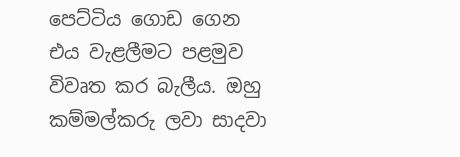පෙට්‌ටිය ගොඩ ගෙන එය වැළලීමට පළමුව විවෘත කර බැලීය. ඔහු කම්මල්කරු ලවා සාදවා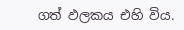ගත් ඵලකය එහි විය.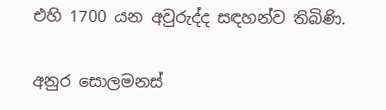එහි 1700 යන අවුරුද්ද සඳහන්ව තිබිණි.

අනුර සොලමනස්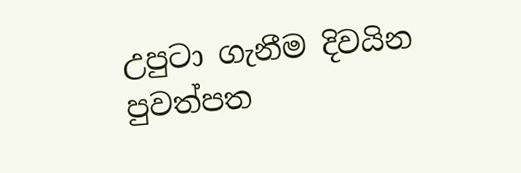උපුටා ගැනීම දිවයින පුවත්පත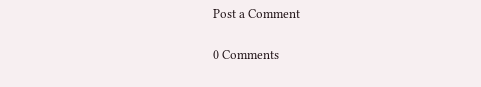Post a Comment

0 Comments